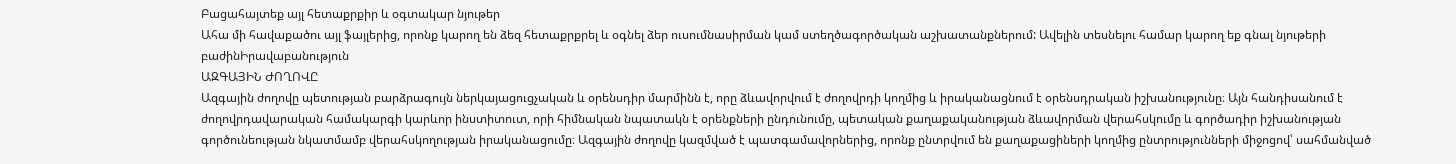Բացահայտեք այլ հետաքրքիր և օգտակար նյութեր
Ահա մի հավաքածու այլ ֆայլերից, որոնք կարող են ձեզ հետաքրքրել և օգնել ձեր ուսումնասիրման կամ ստեղծագործական աշխատանքներում: Ավելին տեսնելու համար կարող եք գնալ նյութերի բաժինԻրավաբանություն
ԱԶԳԱՅԻՆ ԺՈՂՈՎԸ
Ազգային ժողովը պետության բարձրագույն ներկայացուցչական և օրենսդիր մարմինն է, որը ձևավորվում է ժողովրդի կողմից և իրականացնում է օրենսդրական իշխանությունը։ Այն հանդիսանում է ժողովրդավարական համակարգի կարևոր ինստիտուտ, որի հիմնական նպատակն է օրենքների ընդունումը, պետական քաղաքականության ձևավորման վերահսկումը և գործադիր իշխանության գործունեության նկատմամբ վերահսկողության իրականացումը։ Ազգային ժողովը կազմված է պատգամավորներից, որոնք ընտրվում են քաղաքացիների կողմից ընտրությունների միջոցով՝ սահմանված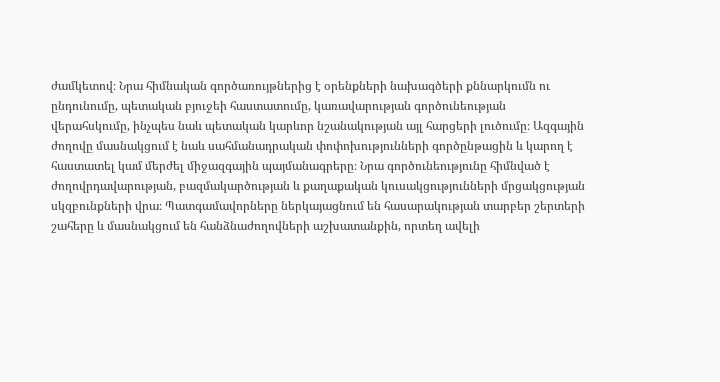ժամկետով։ Նրա հիմնական գործառույթներից է օրենքների նախագծերի քննարկումն ու ընդունումը, պետական բյուջեի հաստատումը, կառավարության գործունեության վերահսկումը, ինչպես նաև պետական կարևոր նշանակության այլ հարցերի լուծումը։ Ազգային ժողովը մասնակցում է նաև սահմանադրական փոփոխությունների գործընթացին և կարող է հաստատել կամ մերժել միջազգային պայմանագրերը։ Նրա գործունեությունը հիմնված է ժողովրդավարության, բազմակարծության և քաղաքական կուսակցությունների մրցակցության սկզբունքների վրա։ Պատգամավորները ներկայացնում են հասարակության տարբեր շերտերի շահերը և մասնակցում են հանձնաժողովների աշխատանքին, որտեղ ավելի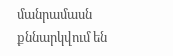մանրամասն քննարկվում են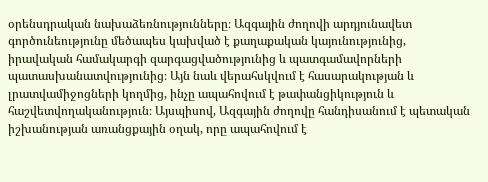օրենսդրական նախաձեռնությունները։ Ազգային ժողովի արդյունավետ գործունեությունը մեծապես կախված է քաղաքական կայունությունից, իրավական համակարգի զարգացվածությունից և պատգամավորների պատասխանատվությունից։ Այն նաև վերահսկվում է հասարակության և լրատվամիջոցների կողմից, ինչը ապահովում է թափանցիկություն և հաշվետվողականություն։ Այսպիսով, Ազգային ժողովը հանդիսանում է պետական իշխանության առանցքային օղակ, որը ապահովում է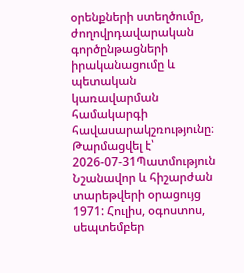օրենքների ստեղծումը, ժողովրդավարական գործընթացների իրականացումը և պետական կառավարման համակարգի հավասարակշռությունը։
Թարմացվել է՝ 2026-07-31Պատմություն
Նշանավոր և հիշարժան տարեթվերի օրացույց 1971: Հուլիս, օգոստոս, սեպտեմբեր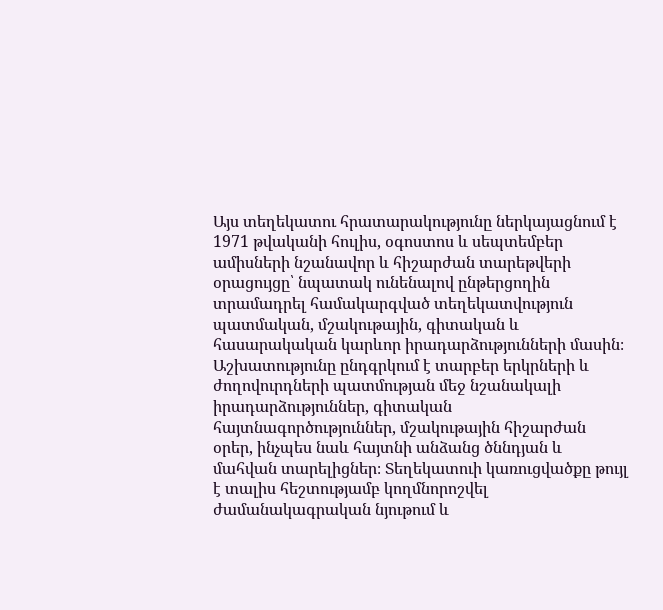Այս տեղեկատու հրատարակությունը ներկայացնում է 1971 թվականի հուլիս, օգոստոս և սեպտեմբեր ամիսների նշանավոր և հիշարժան տարեթվերի օրացույցը՝ նպատակ ունենալով ընթերցողին տրամադրել համակարգված տեղեկատվություն պատմական, մշակութային, գիտական և հասարակական կարևոր իրադարձությունների մասին։ Աշխատությունը ընդգրկում է տարբեր երկրների և ժողովուրդների պատմության մեջ նշանակալի իրադարձություններ, գիտական հայտնագործություններ, մշակութային հիշարժան օրեր, ինչպես նաև հայտնի անձանց ծննդյան և մահվան տարելիցներ։ Տեղեկատուի կառուցվածքը թույլ է տալիս հեշտությամբ կողմնորոշվել ժամանակագրական նյութում և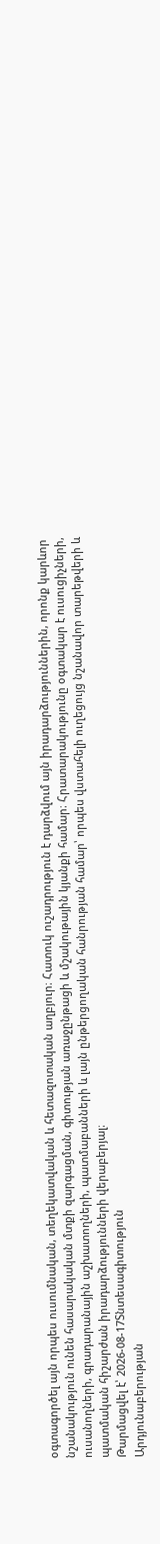օգտագործել այն որպես ուսումնական, տեղեկատվական և հետազոտական աղբյուր։ Հատուկ ուշադրություն է դարձվում այն իրադարձություններին, որոնք կարևոր նշանակություն ունեն հասարակական մտքի զարգացման, գիտության առաջընթացի և մշակութային կյանքի համար։ Հրատարակությունը օգտակար է ուսուցիչների, ուսանողների, գրադարանային աշխատողների, պատմաբանների և լայն ընթերցողական հանրության համար՝ որպես վստահելի ուղեցույց նշանավոր տարեթվերի և պատմական հիշարժան իրադարձությունների վերաբերյալ։
Թարմացվել է՝ 2026-08-17Տնտեսագիտություն
Արդյունաբերության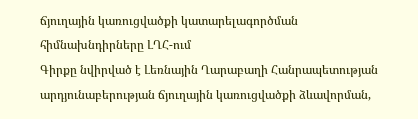ճյուղային կառուցվածքի կատարելագործման հիմնախնդիրները ԼՂՀ-ում
Գիրքը նվիրված է Լեռնային Ղարաբաղի Հանրապետության արդյունաբերության ճյուղային կառուցվածքի ձևավորման,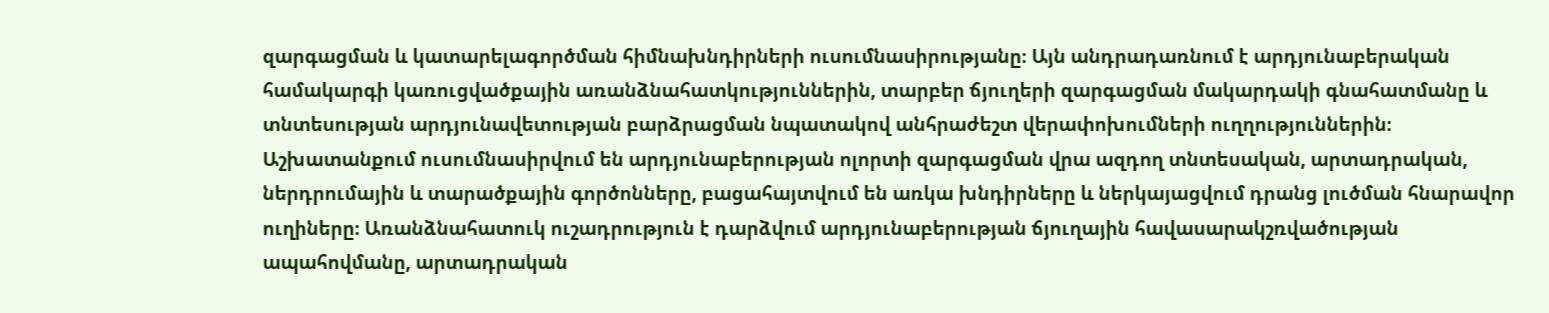զարգացման և կատարելագործման հիմնախնդիրների ուսումնասիրությանը։ Այն անդրադառնում է արդյունաբերական համակարգի կառուցվածքային առանձնահատկություններին, տարբեր ճյուղերի զարգացման մակարդակի գնահատմանը և տնտեսության արդյունավետության բարձրացման նպատակով անհրաժեշտ վերափոխումների ուղղություններին։ Աշխատանքում ուսումնասիրվում են արդյունաբերության ոլորտի զարգացման վրա ազդող տնտեսական, արտադրական, ներդրումային և տարածքային գործոնները, բացահայտվում են առկա խնդիրները և ներկայացվում դրանց լուծման հնարավոր ուղիները։ Առանձնահատուկ ուշադրություն է դարձվում արդյունաբերության ճյուղային հավասարակշռվածության ապահովմանը, արտադրական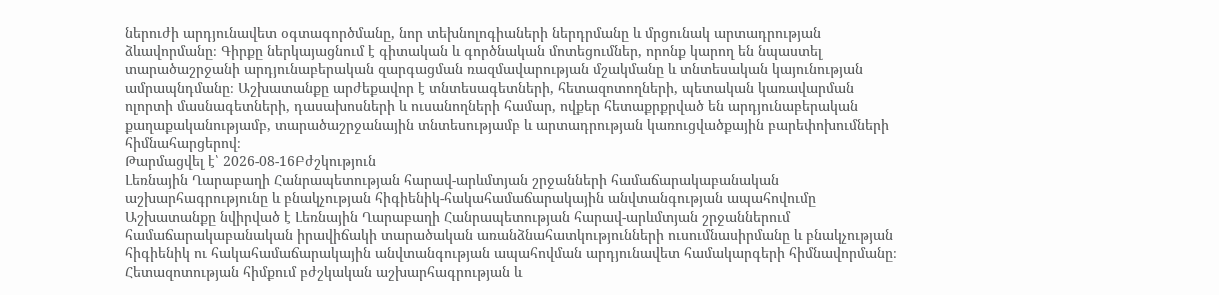ներուժի արդյունավետ օգտագործմանը, նոր տեխնոլոգիաների ներդրմանը և մրցունակ արտադրության ձևավորմանը։ Գիրքը ներկայացնում է գիտական և գործնական մոտեցումներ, որոնք կարող են նպաստել տարածաշրջանի արդյունաբերական զարգացման ռազմավարության մշակմանը և տնտեսական կայունության ամրապնդմանը։ Աշխատանքը արժեքավոր է տնտեսագետների, հետազոտողների, պետական կառավարման ոլորտի մասնագետների, դասախոսների և ուսանողների համար, ովքեր հետաքրքրված են արդյունաբերական քաղաքականությամբ, տարածաշրջանային տնտեսությամբ և արտադրության կառուցվածքային բարեփոխումների հիմնահարցերով։
Թարմացվել է՝ 2026-08-16Բժշկություն
Լեռնային Ղարաբաղի Հանրապետության հարավ-արևմտյան շրջանների համաճարակաբանական աշխարհագրությունը և բնակչության հիգիենիկ-հակահամաճարակային անվտանգության ապահովումը
Աշխատանքը նվիրված է Լեռնային Ղարաբաղի Հանրապետության հարավ-արևմտյան շրջաններում համաճարակաբանական իրավիճակի տարածական առանձնահատկությունների ուսումնասիրմանը և բնակչության հիգիենիկ ու հակահամաճարակային անվտանգության ապահովման արդյունավետ համակարգերի հիմնավորմանը։ Հետազոտության հիմքում բժշկական աշխարհագրության և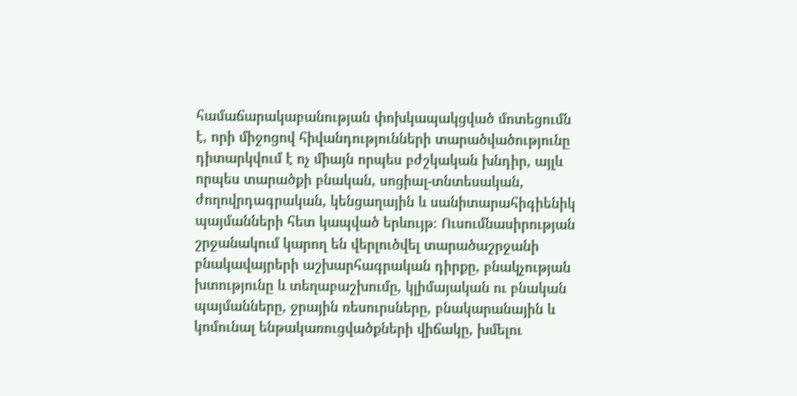համաճարակաբանության փոխկապակցված մոտեցումն է, որի միջոցով հիվանդությունների տարածվածությունը դիտարկվում է ոչ միայն որպես բժշկական խնդիր, այլև որպես տարածքի բնական, սոցիալ-տնտեսական, ժողովրդագրական, կենցաղային և սանիտարահիգիենիկ պայմանների հետ կապված երևույթ։ Ուսումնասիրության շրջանակում կարող են վերլուծվել տարածաշրջանի բնակավայրերի աշխարհագրական դիրքը, բնակչության խտությունը և տեղաբաշխումը, կլիմայական ու բնական պայմանները, ջրային ռեսուրսները, բնակարանային և կոմունալ ենթակառուցվածքների վիճակը, խմելու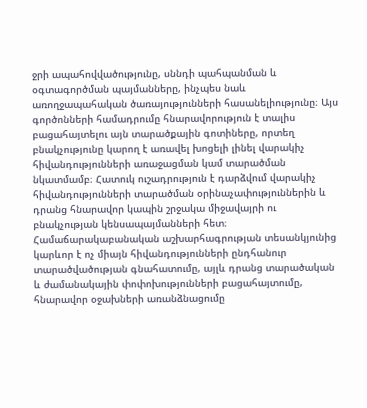ջրի ապահովվածությունը, սննդի պահպանման և օգտագործման պայմանները, ինչպես նաև առողջապահական ծառայությունների հասանելիությունը։ Այս գործոնների համադրումը հնարավորություն է տալիս բացահայտելու այն տարածքային գոտիները, որտեղ բնակչությունը կարող է առավել խոցելի լինել վարակիչ հիվանդությունների առաջացման կամ տարածման նկատմամբ։ Հատուկ ուշադրություն է դարձվում վարակիչ հիվանդությունների տարածման օրինաչափություններին և դրանց հնարավոր կապին շրջակա միջավայրի ու բնակչության կենսապայմանների հետ։ Համաճարակաբանական աշխարհագրության տեսանկյունից կարևոր է ոչ միայն հիվանդությունների ընդհանուր տարածվածության գնահատումը, այլև դրանց տարածական և ժամանակային փոփոխությունների բացահայտումը, հնարավոր օջախների առանձնացումը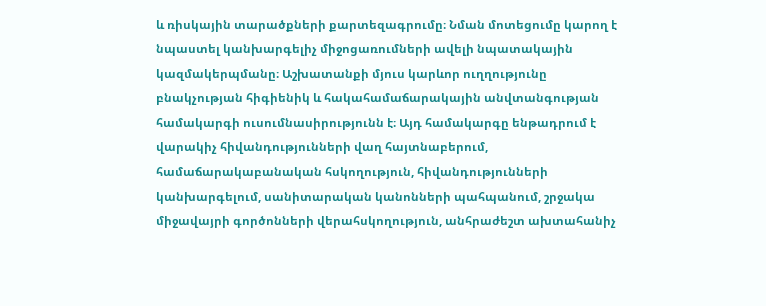և ռիսկային տարածքների քարտեզագրումը։ Նման մոտեցումը կարող է նպաստել կանխարգելիչ միջոցառումների ավելի նպատակային կազմակերպմանը։ Աշխատանքի մյուս կարևոր ուղղությունը բնակչության հիգիենիկ և հակահամաճարակային անվտանգության համակարգի ուսումնասիրությունն է։ Այդ համակարգը ենթադրում է վարակիչ հիվանդությունների վաղ հայտնաբերում, համաճարակաբանական հսկողություն, հիվանդությունների կանխարգելում, սանիտարական կանոնների պահպանում, շրջակա միջավայրի գործոնների վերահսկողություն, անհրաժեշտ ախտահանիչ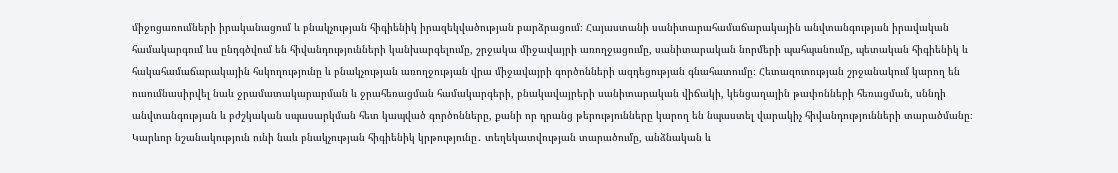միջոցառումների իրականացում և բնակչության հիգիենիկ իրազեկվածության բարձրացում։ Հայաստանի սանիտարահամաճարակային անվտանգության իրավական համակարգում ևս ընդգծվում են հիվանդությունների կանխարգելումը, շրջակա միջավայրի առողջացումը, սանիտարական նորմերի պահպանումը, պետական հիգիենիկ և հակահամաճարակային հսկողությունը և բնակչության առողջության վրա միջավայրի գործոնների ազդեցության գնահատումը։ Հետազոտության շրջանակում կարող են ուսումնասիրվել նաև ջրամատակարարման և ջրահեռացման համակարգերի, բնակավայրերի սանիտարական վիճակի, կենցաղային թափոնների հեռացման, սննդի անվտանգության և բժշկական սպասարկման հետ կապված գործոնները, քանի որ դրանց թերությունները կարող են նպաստել վարակիչ հիվանդությունների տարածմանը։ Կարևոր նշանակություն ունի նաև բնակչության հիգիենիկ կրթությունը․ տեղեկատվության տարածումը, անձնական և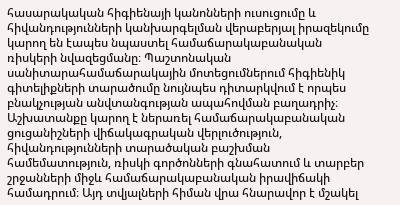հասարակական հիգիենայի կանոնների ուսուցումը և հիվանդությունների կանխարգելման վերաբերյալ իրազեկումը կարող են էապես նպաստել համաճարակաբանական ռիսկերի նվազեցմանը։ Պաշտոնական սանիտարահամաճարակային մոտեցումներում հիգիենիկ գիտելիքների տարածումը նույնպես դիտարկվում է որպես բնակչության անվտանգության ապահովման բաղադրիչ։ Աշխատանքը կարող է ներառել համաճարակաբանական ցուցանիշների վիճակագրական վերլուծություն, հիվանդությունների տարածական բաշխման համեմատություն, ռիսկի գործոնների գնահատում և տարբեր շրջանների միջև համաճարակաբանական իրավիճակի համադրում։ Այդ տվյալների հիման վրա հնարավոր է մշակել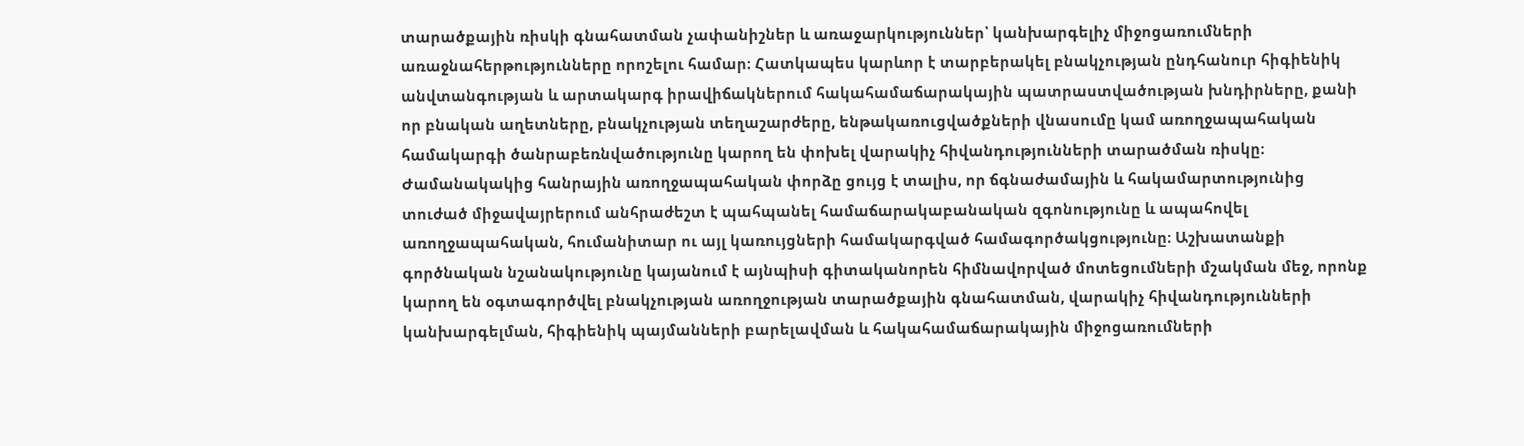տարածքային ռիսկի գնահատման չափանիշներ և առաջարկություններ՝ կանխարգելիչ միջոցառումների առաջնահերթությունները որոշելու համար։ Հատկապես կարևոր է տարբերակել բնակչության ընդհանուր հիգիենիկ անվտանգության և արտակարգ իրավիճակներում հակահամաճարակային պատրաստվածության խնդիրները, քանի որ բնական աղետները, բնակչության տեղաշարժերը, ենթակառուցվածքների վնասումը կամ առողջապահական համակարգի ծանրաբեռնվածությունը կարող են փոխել վարակիչ հիվանդությունների տարածման ռիսկը։ Ժամանակակից հանրային առողջապահական փորձը ցույց է տալիս, որ ճգնաժամային և հակամարտությունից տուժած միջավայրերում անհրաժեշտ է պահպանել համաճարակաբանական զգոնությունը և ապահովել առողջապահական, հումանիտար ու այլ կառույցների համակարգված համագործակցությունը։ Աշխատանքի գործնական նշանակությունը կայանում է այնպիսի գիտականորեն հիմնավորված մոտեցումների մշակման մեջ, որոնք կարող են օգտագործվել բնակչության առողջության տարածքային գնահատման, վարակիչ հիվանդությունների կանխարգելման, հիգիենիկ պայմանների բարելավման և հակահամաճարակային միջոցառումների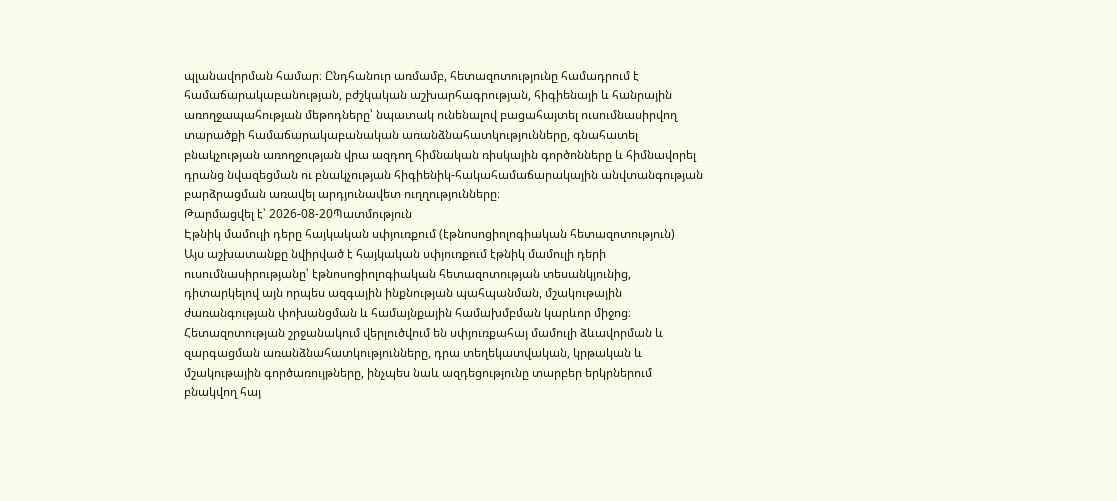պլանավորման համար։ Ընդհանուր առմամբ, հետազոտությունը համադրում է համաճարակաբանության, բժշկական աշխարհագրության, հիգիենայի և հանրային առողջապահության մեթոդները՝ նպատակ ունենալով բացահայտել ուսումնասիրվող տարածքի համաճարակաբանական առանձնահատկությունները, գնահատել բնակչության առողջության վրա ազդող հիմնական ռիսկային գործոնները և հիմնավորել դրանց նվազեցման ու բնակչության հիգիենիկ-հակահամաճարակային անվտանգության բարձրացման առավել արդյունավետ ուղղությունները։
Թարմացվել է՝ 2026-08-20Պատմություն
Էթնիկ մամուլի դերը հայկական սփյուռքում (էթնոսոցիոլոգիական հետազոտություն)
Այս աշխատանքը նվիրված է հայկական սփյուռքում էթնիկ մամուլի դերի ուսումնասիրությանը՝ էթնոսոցիոլոգիական հետազոտության տեսանկյունից, դիտարկելով այն որպես ազգային ինքնության պահպանման, մշակութային ժառանգության փոխանցման և համայնքային համախմբման կարևոր միջոց։ Հետազոտության շրջանակում վերլուծվում են սփյուռքահայ մամուլի ձևավորման և զարգացման առանձնահատկությունները, դրա տեղեկատվական, կրթական և մշակութային գործառույթները, ինչպես նաև ազդեցությունը տարբեր երկրներում բնակվող հայ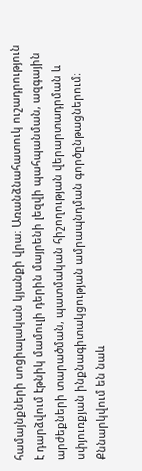համայնքների սոցիալական կյանքի վրա։ Առանձնահատուկ ուշադրություն է դարձվում էթնիկ մամուլի դերին մայրենի լեզվի պահպանման, ազգային արժեքների տարածման, պատմական հիշողության վերարտադրման և սփյուռքյան ինքնագիտակցության ամրապնդման գործընթացներում։ Քննարկվում են նաև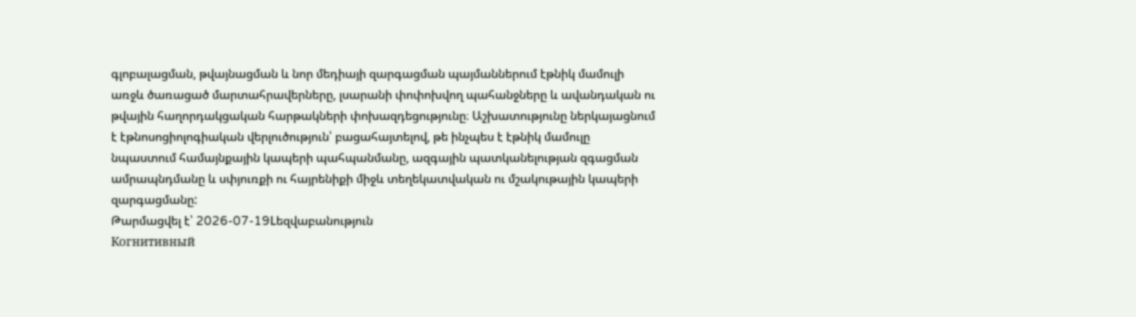գլոբալացման, թվայնացման և նոր մեդիայի զարգացման պայմաններում էթնիկ մամուլի առջև ծառացած մարտահրավերները, լսարանի փոփոխվող պահանջները և ավանդական ու թվային հաղորդակցական հարթակների փոխազդեցությունը։ Աշխատությունը ներկայացնում է էթնոսոցիոլոգիական վերլուծություն՝ բացահայտելով, թե ինչպես է էթնիկ մամուլը նպաստում համայնքային կապերի պահպանմանը, ազգային պատկանելության զգացման ամրապնդմանը և սփյուռքի ու հայրենիքի միջև տեղեկատվական ու մշակութային կապերի զարգացմանը:
Թարմացվել է՝ 2026-07-19Lեզվաբանություն
Когнитивный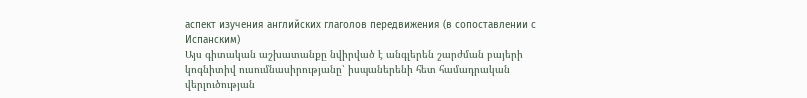аспект изучения английских глаголов передвижения (в сопоставлении с Испанским)
Այս գիտական աշխատանքը նվիրված է անգլերեն շարժման բայերի կոգնիտիվ ուսումնասիրությանը՝ իսպաներենի հետ համադրական վերլուծության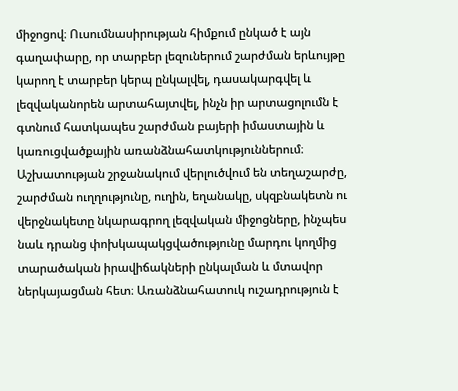միջոցով։ Ուսումնասիրության հիմքում ընկած է այն գաղափարը, որ տարբեր լեզուներում շարժման երևույթը կարող է տարբեր կերպ ընկալվել, դասակարգվել և լեզվականորեն արտահայտվել, ինչն իր արտացոլումն է գտնում հատկապես շարժման բայերի իմաստային և կառուցվածքային առանձնահատկություններում։ Աշխատության շրջանակում վերլուծվում են տեղաշարժը, շարժման ուղղությունը, ուղին, եղանակը, սկզբնակետն ու վերջնակետը նկարագրող լեզվական միջոցները, ինչպես նաև դրանց փոխկապակցվածությունը մարդու կողմից տարածական իրավիճակների ընկալման և մտավոր ներկայացման հետ։ Առանձնահատուկ ուշադրություն է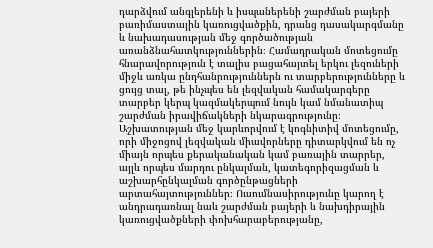դարձվում անգլերենի և իսպաներենի շարժման բայերի բառիմաստային կառուցվածքին, դրանց դասակարգմանը և նախադասության մեջ գործածության առանձնահատկություններին։ Համադրական մոտեցումը հնարավորություն է տալիս բացահայտել երկու լեզուների միջև առկա ընդհանրություններն ու տարբերությունները և ցույց տալ, թե ինչպես են լեզվական համակարգերը տարբեր կերպ կազմակերպում նույն կամ նմանատիպ շարժման իրավիճակների նկարագրությունը։ Աշխատության մեջ կարևորվում է կոգնիտիվ մոտեցումը, որի միջոցով լեզվական միավորները դիտարկվում են ոչ միայն որպես քերականական կամ բառային տարրեր, այլև որպես մարդու ընկալման, կատեգորիզացման և աշխարհընկալման գործընթացների արտահայտություններ։ Ուսումնասիրությունը կարող է անդրադառնալ նաև շարժման բայերի և նախդիրային կառուցվածքների փոխհարաբերությանը,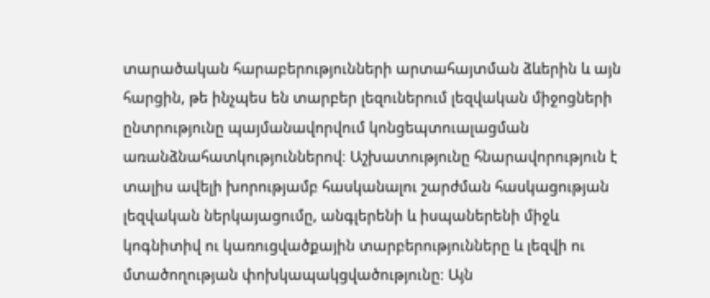տարածական հարաբերությունների արտահայտման ձևերին և այն հարցին, թե ինչպես են տարբեր լեզուներում լեզվական միջոցների ընտրությունը պայմանավորվում կոնցեպտուալացման առանձնահատկություններով։ Աշխատությունը հնարավորություն է տալիս ավելի խորությամբ հասկանալու շարժման հասկացության լեզվական ներկայացումը, անգլերենի և իսպաներենի միջև կոգնիտիվ ու կառուցվածքային տարբերությունները և լեզվի ու մտածողության փոխկապակցվածությունը։ Այն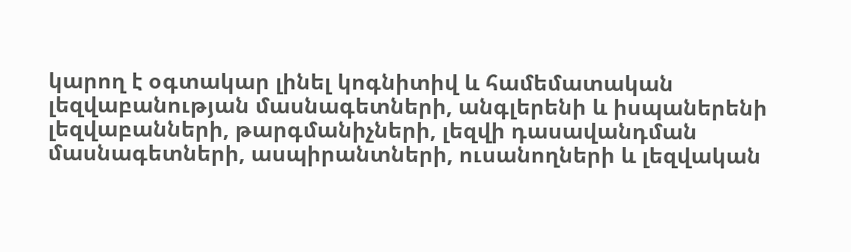կարող է օգտակար լինել կոգնիտիվ և համեմատական լեզվաբանության մասնագետների, անգլերենի և իսպաներենի լեզվաբանների, թարգմանիչների, լեզվի դասավանդման մասնագետների, ասպիրանտների, ուսանողների և լեզվական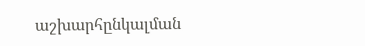աշխարհընկալման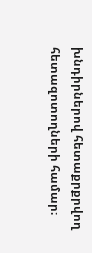խնդիրներով հետաքրքրվող հետազոտողների համար։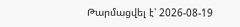Թարմացվել է՝ 2026-08-19